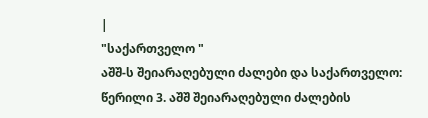|
"საქართველო "
აშშ-ს შეიარაღებული ძალები და საქართველო: წერილი 3. აშშ შეიარაღებული ძალების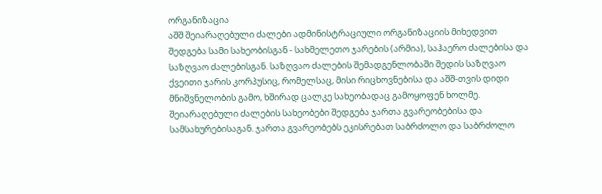ორგანიზაცია
აშშ შეიარაღებული ძალები ადმინისტრაციული ორგანიზაციის მიხედვით შედგება სამი სახეობისგან - სახმელეთო ჯარების (არმია), საჰაერო ძალებისა და საზღვაო ძალებისგან. საზღვაო ძალების შემადგენლობაში შედის საზღვაო ქვეითი ჯარის კორპუსიც, რომელსაც, მისი რიცხოვნებისა და აშშ-თვის დიდი მნიშვნელობის გამო, ხშირად ცალკე სახეობადაც გამოყოფენ ხოლმე. შეიარაღებული ძალების სახეობები შედგება ჯართა გვარეობებისა და სამსახურებისაგან. ჯართა გვარეობებს ეკისრებათ საბრძოლო და საბრძოლო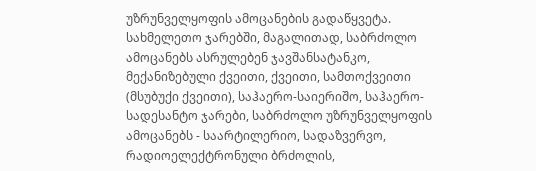უზრუნველყოფის ამოცანების გადაწყვეტა. სახმელეთო ჯარებში, მაგალითად, საბრძოლო ამოცანებს ასრულებენ ჯავშანსატანკო, მექანიზებული ქვეითი, ქვეითი, სამთოქვეითი (მსუბუქი ქვეითი), საჰაერო-საიერიშო, საჰაერო-სადესანტო ჯარები, საბრძოლო უზრუნველყოფის ამოცანებს - საარტილერიო, სადაზვერვო, რადიოელექტრონული ბრძოლის,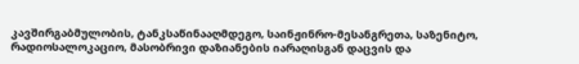კავშირგაბმულობის, ტანკსაწინააღმდეგო, საინჟინრო-მესანგრეთა, საზენიტო, რადიოსალოკაციო, მასობრივი დაზიანების იარაღისგან დაცვის და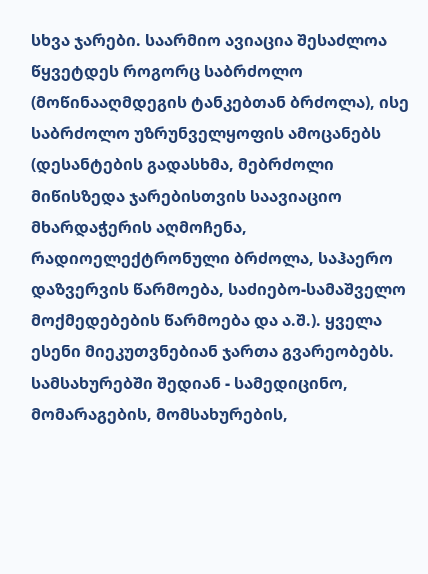სხვა ჯარები. საარმიო ავიაცია შესაძლოა წყვეტდეს როგორც საბრძოლო (მოწინააღმდეგის ტანკებთან ბრძოლა), ისე საბრძოლო უზრუნველყოფის ამოცანებს (დესანტების გადასხმა, მებრძოლი მიწისზედა ჯარებისთვის საავიაციო მხარდაჭერის აღმოჩენა, რადიოელექტრონული ბრძოლა, საჰაერო დაზვერვის წარმოება, საძიებო-სამაშველო მოქმედებების წარმოება და ა.შ.). ყველა ესენი მიეკუთვნებიან ჯართა გვარეობებს. სამსახურებში შედიან - სამედიცინო, მომარაგების, მომსახურების,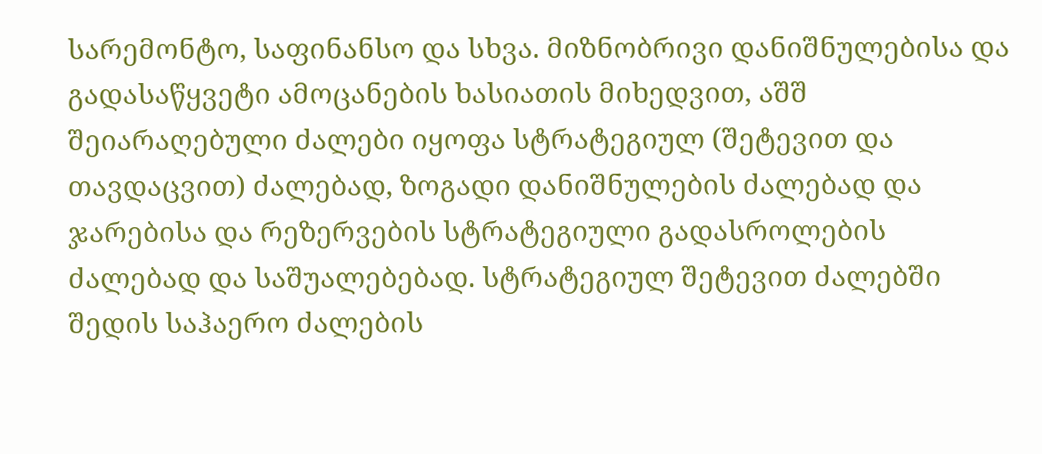სარემონტო, საფინანსო და სხვა. მიზნობრივი დანიშნულებისა და გადასაწყვეტი ამოცანების ხასიათის მიხედვით, აშშ შეიარაღებული ძალები იყოფა სტრატეგიულ (შეტევით და თავდაცვით) ძალებად, ზოგადი დანიშნულების ძალებად და ჯარებისა და რეზერვების სტრატეგიული გადასროლების ძალებად და საშუალებებად. სტრატეგიულ შეტევით ძალებში შედის საჰაერო ძალების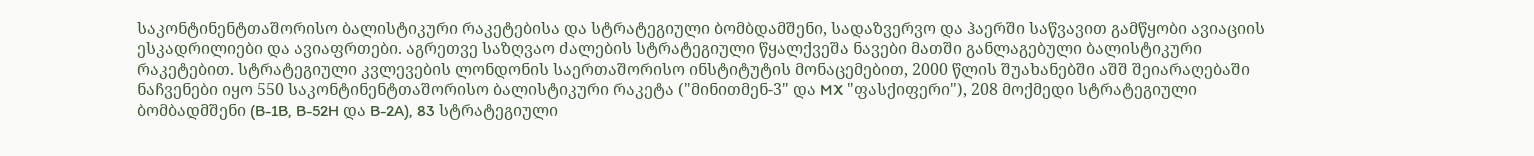საკონტინენტთაშორისო ბალისტიკური რაკეტებისა და სტრატეგიული ბომბდამშენი, სადაზვერვო და ჰაერში საწვავით გამწყობი ავიაციის ესკადრილიები და ავიაფრთები. აგრეთვე საზღვაო ძალების სტრატეგიული წყალქვეშა ნავები მათში განლაგებული ბალისტიკური რაკეტებით. სტრატეგიული კვლევების ლონდონის საერთაშორისო ინსტიტუტის მონაცემებით, 2000 წლის შუახანებში აშშ შეიარაღებაში ნაჩვენები იყო 550 საკონტინენტთაშორისო ბალისტიკური რაკეტა ("მინითმენ-3" და MX "ფასქიფერი"), 208 მოქმედი სტრატეგიული ბომბადმშენი (B-1B, B-52H და B-2A), 83 სტრატეგიული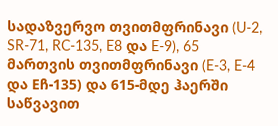სადაზვერვო თვითმფრინავი (U-2, SR-71, RC-135, E8 და E-9), 65 მართვის თვითმფრინავი (E-3, E-4 და Eჩ-135) და 615-მდე ჰაერში საწვავით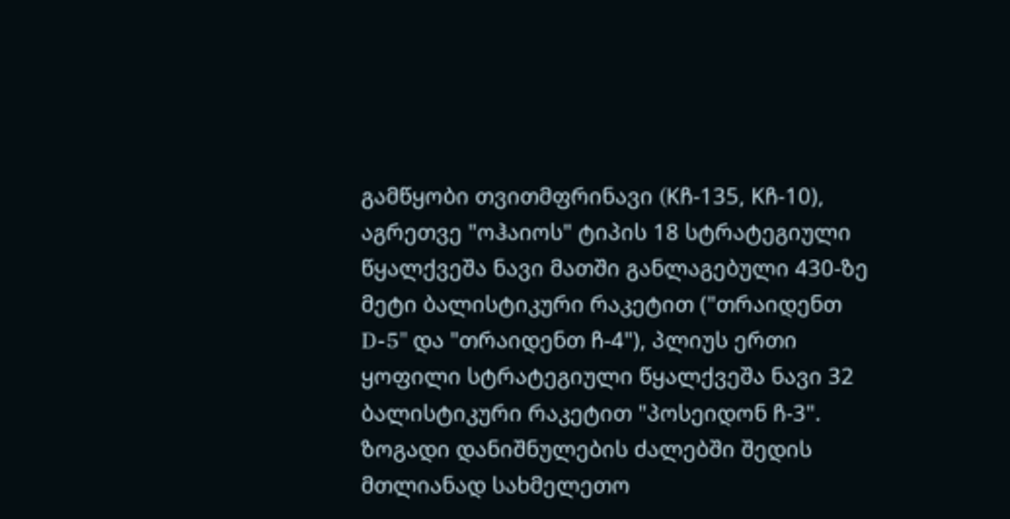გამწყობი თვითმფრინავი (Kჩ-135, Kჩ-10), აგრეთვე "ოჰაიოს" ტიპის 18 სტრატეგიული წყალქვეშა ნავი მათში განლაგებული 430-ზე მეტი ბალისტიკური რაკეტით ("თრაიდენთ D-5" და "თრაიდენთ ჩ-4"), პლიუს ერთი ყოფილი სტრატეგიული წყალქვეშა ნავი 32 ბალისტიკური რაკეტით "პოსეიდონ ჩ-3". ზოგადი დანიშნულების ძალებში შედის მთლიანად სახმელეთო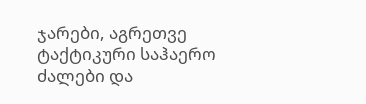ჯარები, აგრეთვე ტაქტიკური საჰაერო ძალები და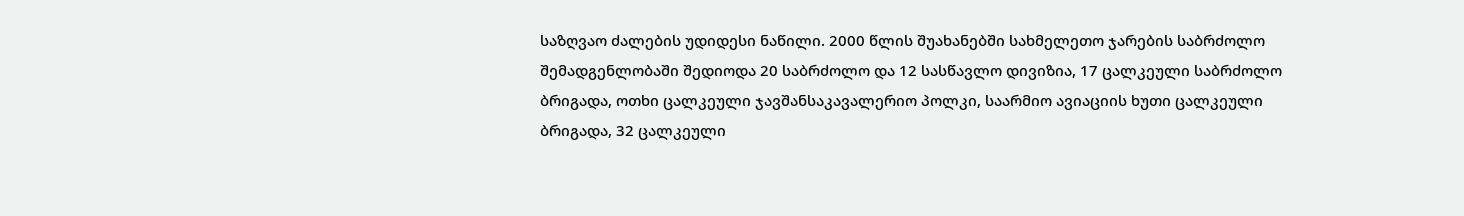საზღვაო ძალების უდიდესი ნაწილი. 2000 წლის შუახანებში სახმელეთო ჯარების საბრძოლო შემადგენლობაში შედიოდა 20 საბრძოლო და 12 სასწავლო დივიზია, 17 ცალკეული საბრძოლო ბრიგადა, ოთხი ცალკეული ჯავშანსაკავალერიო პოლკი, საარმიო ავიაციის ხუთი ცალკეული ბრიგადა, 32 ცალკეული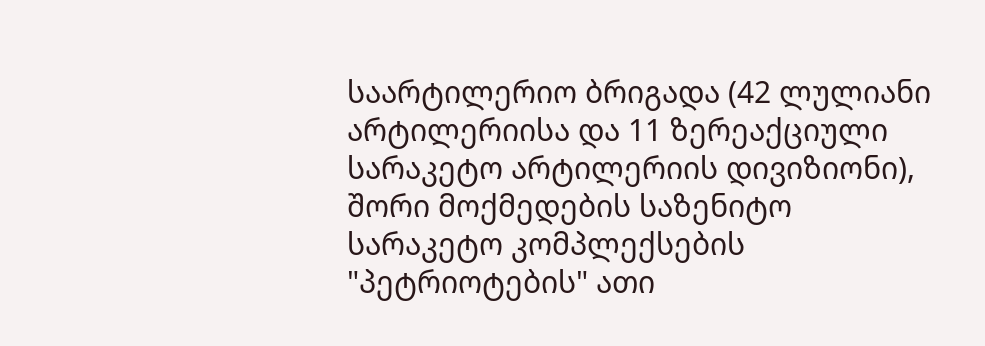საარტილერიო ბრიგადა (42 ლულიანი არტილერიისა და 11 ზერეაქციული სარაკეტო არტილერიის დივიზიონი), შორი მოქმედების საზენიტო სარაკეტო კომპლექსების "პეტრიოტების" ათი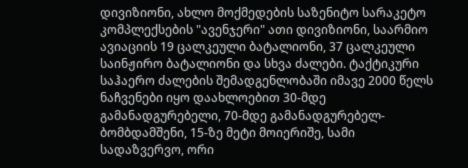დივიზიონი, ახლო მოქმედების საზენიტო სარაკეტო კომპლექსების "ავენჯერი" ათი დივიზიონი, საარმიო ავიაციის 19 ცალკეული ბატალიონი, 37 ცალკეული საინჟირო ბატალიონი და სხვა ძალები. ტაქტიკური საჰაერო ძალების შემადგენლობაში იმავე 2000 წელს ნაჩვენები იყო დაახლოებით 30-მდე გამანადგურებელი, 70-მდე გამანადგურებელ-ბომბდამშენი, 15-ზე მეტი მოიერიშე, სამი სადაზვერვო, ორი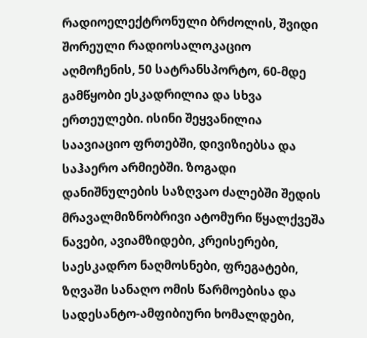რადიოელექტრონული ბრძოლის, შვიდი შორეული რადიოსალოკაციო აღმოჩენის, 50 სატრანსპორტო, 60-მდე გამწყობი ესკადრილია და სხვა ერთეულები. ისინი შეყვანილია საავიაციო ფრთებში, დივიზიებსა და საჰაერო არმიებში. ზოგადი დანიშნულების საზღვაო ძალებში შედის მრავალმიზნობრივი ატომური წყალქვეშა ნავები, ავიამზიდები, კრეისერები, საესკადრო ნაღმოსნები, ფრეგატები, ზღვაში სანაღო ომის წარმოებისა და სადესანტო-ამფიბიური ხომალდები,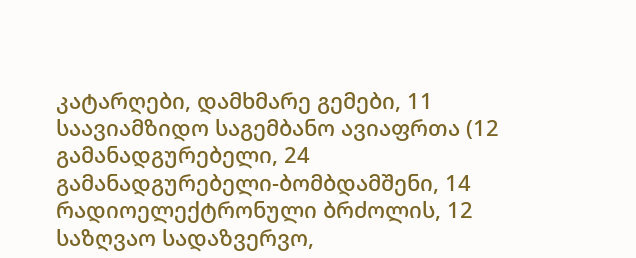კატარღები, დამხმარე გემები, 11 საავიამზიდო საგემბანო ავიაფრთა (12 გამანადგურებელი, 24 გამანადგურებელი-ბომბდამშენი, 14 რადიოელექტრონული ბრძოლის, 12 საზღვაო სადაზვერვო,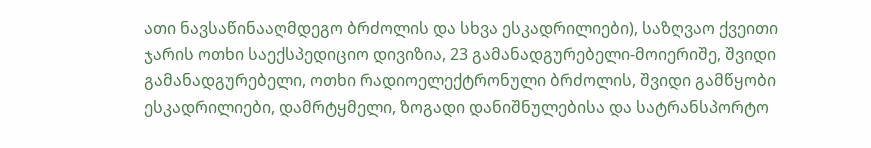ათი ნავსაწინააღმდეგო ბრძოლის და სხვა ესკადრილიები), საზღვაო ქვეითი ჯარის ოთხი საექსპედიციო დივიზია, 23 გამანადგურებელი-მოიერიშე, შვიდი გამანადგურებელი, ოთხი რადიოელექტრონული ბრძოლის, შვიდი გამწყობი ესკადრილიები, დამრტყმელი, ზოგადი დანიშნულებისა და სატრანსპორტო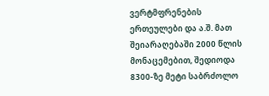ვერტმფრენების ერთეულები და ა.შ. მათ შეიარაღებაში 2000 წლის მონაცემებით, შედიოდა 8300-ზე მეტი საბრძოლო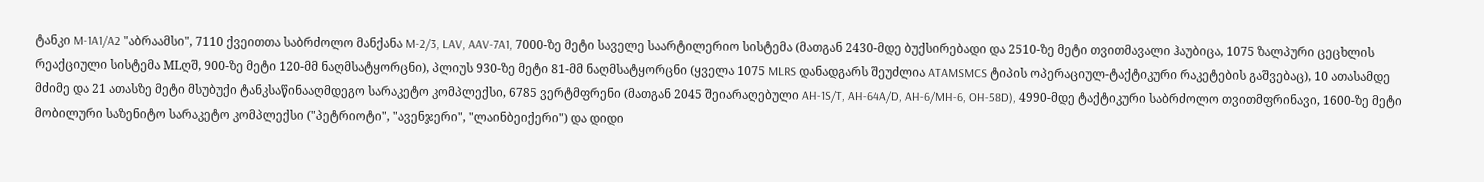ტანკი M-1A1/A2 "აბრაამსი", 7110 ქვეითთა საბრძოლო მანქანა M-2/3, LAV, AAV-7A1, 7000-ზე მეტი საველე საარტილერიო სისტემა (მათგან 2430-მდე ბუქსირებადი და 2510-ზე მეტი თვითმავალი ჰაუბიცა, 1075 ზალპური ცეცხლის რეაქციული სისტემა MLღშ, 900-ზე მეტი 120-მმ ნაღმსატყორცნი), პლიუს 930-ზე მეტი 81-მმ ნაღმსატყორცნი (ყველა 1075 MLRS დანადგარს შეუძლია ATAMSMCS ტიპის ოპერაციულ-ტაქტიკური რაკეტების გაშვებაც), 10 ათასამდე მძიმე და 21 ათასზე მეტი მსუბუქი ტანკსაწინააღმდეგო სარაკეტო კომპლექსი, 6785 ვერტმფრენი (მათგან 2045 შეიარაღებული AH-1S/T, AH-64A/D, AH-6/MH-6, OH-58D), 4990-მდე ტაქტიკური საბრძოლო თვითმფრინავი, 1600-ზე მეტი მობილური საზენიტო სარაკეტო კომპლექსი ("პეტრიოტი", "ავენჯერი", "ლაინბეიქერი") და დიდი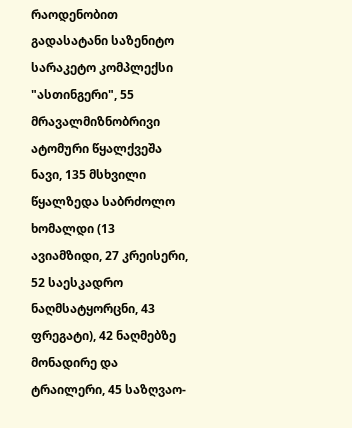რაოდენობით გადასატანი საზენიტო სარაკეტო კომპლექსი "ასთინგერი", 55 მრავალმიზნობრივი ატომური წყალქვეშა ნავი, 135 მსხვილი წყალზედა საბრძოლო ხომალდი (13 ავიამზიდი, 27 კრეისერი, 52 საესკადრო ნაღმსატყორცნი, 43 ფრეგატი), 42 ნაღმებზე მონადირე და ტრაილერი, 45 საზღვაო-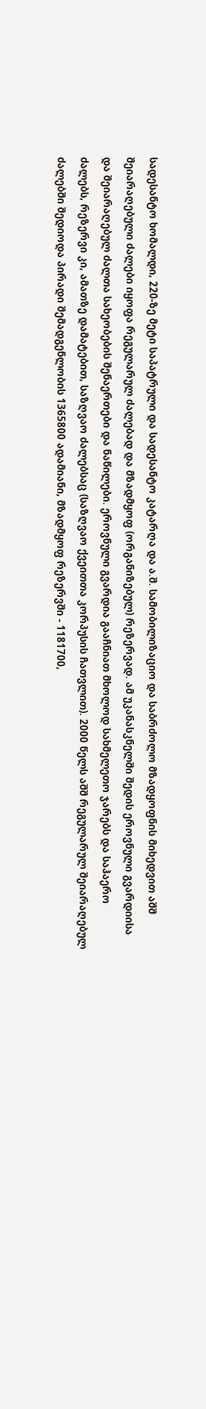სადესანტო ხომალდი, 220-ზე მეტი საპატრული და სადესანტო კატარღა და ა.შ. სამობილიზაციო და საბრძოლო მზადყოფნის მიხედვით აშშ შეიარაღებული ძალები იყოფა რეგულარულ ძალებად და მზადმყოფ (ორგანიზებულ) რეზერვად. ამ უკანასკნელში შედის ეროვნული გვარდიისა და შეიარაღებულ ძალთა სახეობების შენაერთები და ნაწილები. ეროვნული გვარდია გააჩნიათ მხოლოდ სახმელეთო ჯარებს და საჰაერო ძალებს, რეზერვი კი, ამათზე დამატებით, საზღვაო ძალებსაც (საზღვაო ქვეითთა კორპუსის ჩათვლით). 2000 წელს აშშ რეგულარულ შეიარაღებულ ძალებში შედიოდა პირადი შემადგენლობის 1365800 ადამიანი, მზადმყოფ რეზერვში - 1181700,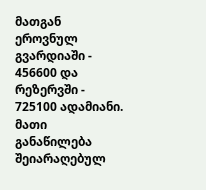მათგან ეროვნულ გვარდიაში - 456600 და რეზერვში - 725100 ადამიანი. მათი განაწილება შეიარაღებულ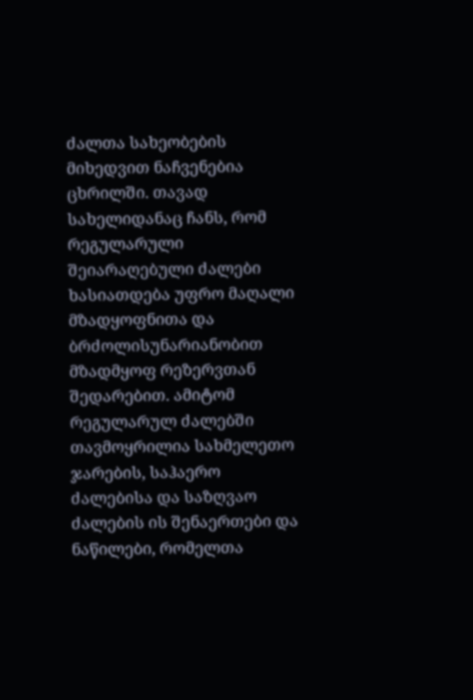ძალთა სახეობების მიხედვით ნაჩვენებია ცხრილში. თავად სახელიდანაც ჩანს, რომ რეგულარული შეიარაღებული ძალები ხასიათდება უფრო მაღალი მზადყოფნითა და ბრძოლისუნარიანობით მზადმყოფ რეზერვთან შედარებით. ამიტომ რეგულარულ ძალებში თავმოყრილია სახმელეთო ჯარების, საჰაერო ძალებისა და საზღვაო ძალების ის შენაერთები და ნაწილები, რომელთა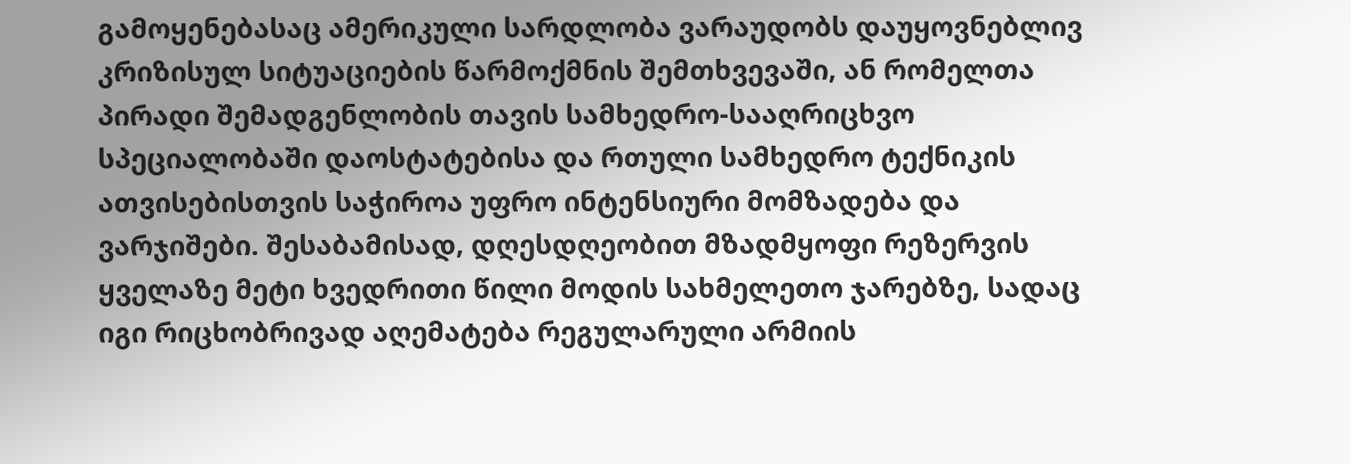გამოყენებასაც ამერიკული სარდლობა ვარაუდობს დაუყოვნებლივ კრიზისულ სიტუაციების წარმოქმნის შემთხვევაში, ან რომელთა პირადი შემადგენლობის თავის სამხედრო-სააღრიცხვო სპეციალობაში დაოსტატებისა და რთული სამხედრო ტექნიკის ათვისებისთვის საჭიროა უფრო ინტენსიური მომზადება და ვარჯიშები. შესაბამისად, დღესდღეობით მზადმყოფი რეზერვის ყველაზე მეტი ხვედრითი წილი მოდის სახმელეთო ჯარებზე, სადაც იგი რიცხობრივად აღემატება რეგულარული არმიის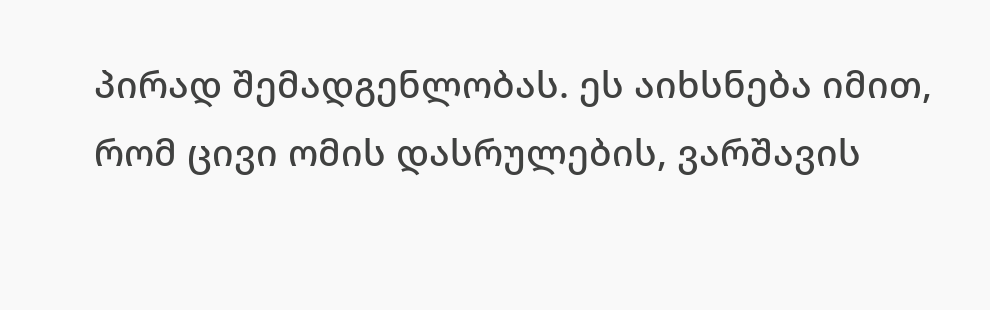პირად შემადგენლობას. ეს აიხსნება იმით, რომ ცივი ომის დასრულების, ვარშავის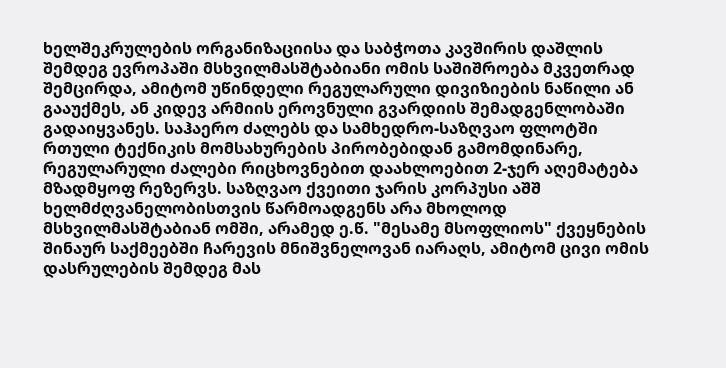ხელშეკრულების ორგანიზაციისა და საბჭოთა კავშირის დაშლის შემდეგ ევროპაში მსხვილმასშტაბიანი ომის საშიშროება მკვეთრად შემცირდა, ამიტომ უწინდელი რეგულარული დივიზიების ნაწილი ან გააუქმეს, ან კიდევ არმიის ეროვნული გვარდიის შემადგენლობაში გადაიყვანეს. საჰაერო ძალებს და სამხედრო-საზღვაო ფლოტში რთული ტექნიკის მომსახურების პირობებიდან გამომდინარე, რეგულარული ძალები რიცხოვნებით დაახლოებით 2-ჯერ აღემატება მზადმყოფ რეზერვს. საზღვაო ქვეითი ჯარის კორპუსი აშშ ხელმძღვანელობისთვის წარმოადგენს არა მხოლოდ მსხვილმასშტაბიან ომში, არამედ ე.წ. "მესამე მსოფლიოს" ქვეყნების შინაურ საქმეებში ჩარევის მნიშვნელოვან იარაღს, ამიტომ ცივი ომის დასრულების შემდეგ მას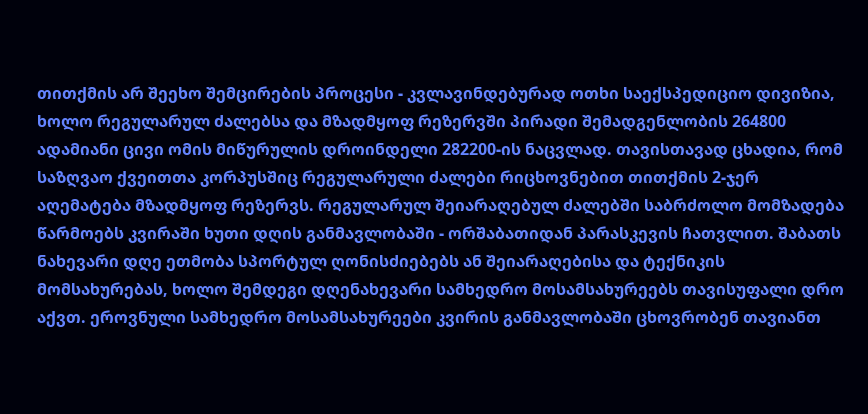თითქმის არ შეეხო შემცირების პროცესი - კვლავინდებურად ოთხი საექსპედიციო დივიზია, ხოლო რეგულარულ ძალებსა და მზადმყოფ რეზერვში პირადი შემადგენლობის 264800 ადამიანი ცივი ომის მიწურულის დროინდელი 282200-ის ნაცვლად. თავისთავად ცხადია, რომ საზღვაო ქვეითთა კორპუსშიც რეგულარული ძალები რიცხოვნებით თითქმის 2-ჯერ აღემატება მზადმყოფ რეზერვს. რეგულარულ შეიარაღებულ ძალებში საბრძოლო მომზადება წარმოებს კვირაში ხუთი დღის განმავლობაში - ორშაბათიდან პარასკევის ჩათვლით. შაბათს ნახევარი დღე ეთმობა სპორტულ ღონისძიებებს ან შეიარაღებისა და ტექნიკის მომსახურებას, ხოლო შემდეგი დღენახევარი სამხედრო მოსამსახურეებს თავისუფალი დრო აქვთ. ეროვნული სამხედრო მოსამსახურეები კვირის განმავლობაში ცხოვრობენ თავიანთ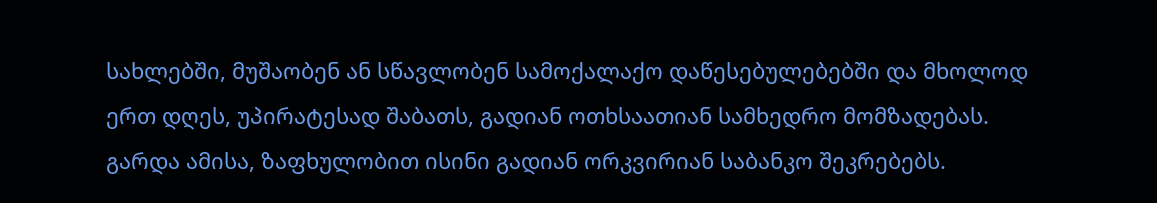სახლებში, მუშაობენ ან სწავლობენ სამოქალაქო დაწესებულებებში და მხოლოდ ერთ დღეს, უპირატესად შაბათს, გადიან ოთხსაათიან სამხედრო მომზადებას. გარდა ამისა, ზაფხულობით ისინი გადიან ორკვირიან საბანკო შეკრებებს.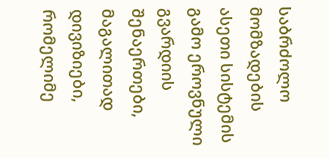საბრძოლო მომზადების ასეთი სისტემის გამო ეროვნული გვარდიის შენაერთები, მაგალითად დივიზიები, რომელიმე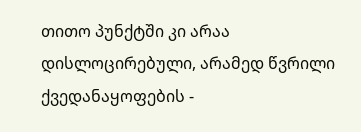თითო პუნქტში კი არაა დისლოცირებული, არამედ წვრილი ქვედანაყოფების -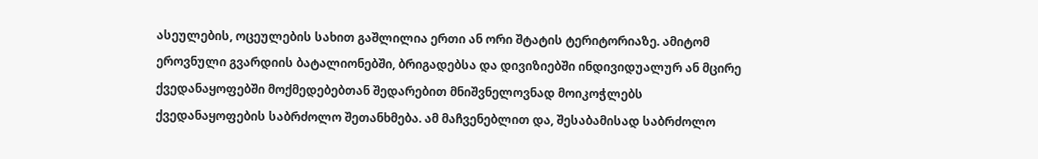ასეულების, ოცეულების სახით გაშლილია ერთი ან ორი შტატის ტერიტორიაზე. ამიტომ ეროვნული გვარდიის ბატალიონებში, ბრიგადებსა და დივიზიებში ინდივიდუალურ ან მცირე ქვედანაყოფებში მოქმედებებთან შედარებით მნიშვნელოვნად მოიკოჭლებს ქვედანაყოფების საბრძოლო შეთანხმება. ამ მაჩვენებლით და, შესაბამისად საბრძოლო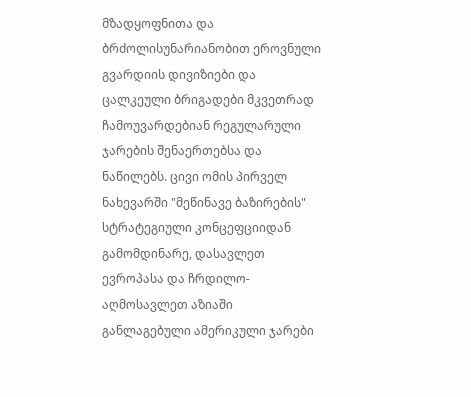მზადყოფნითა და ბრძოლისუნარიანობით ეროვნული გვარდიის დივიზიები და ცალკეული ბრიგადები მკვეთრად ჩამოუვარდებიან რეგულარული ჯარების შენაერთებსა და ნაწილებს. ცივი ომის პირველ ნახევარში "მეწინავე ბაზირების" სტრატეგიული კონცეფციიდან გამომდინარე, დასავლეთ ევროპასა და ჩრდილო-აღმოსავლეთ აზიაში განლაგებული ამერიკული ჯარები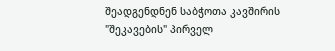შეადგენდნენ საბჭოთა კავშირის "შეკავების" პირველ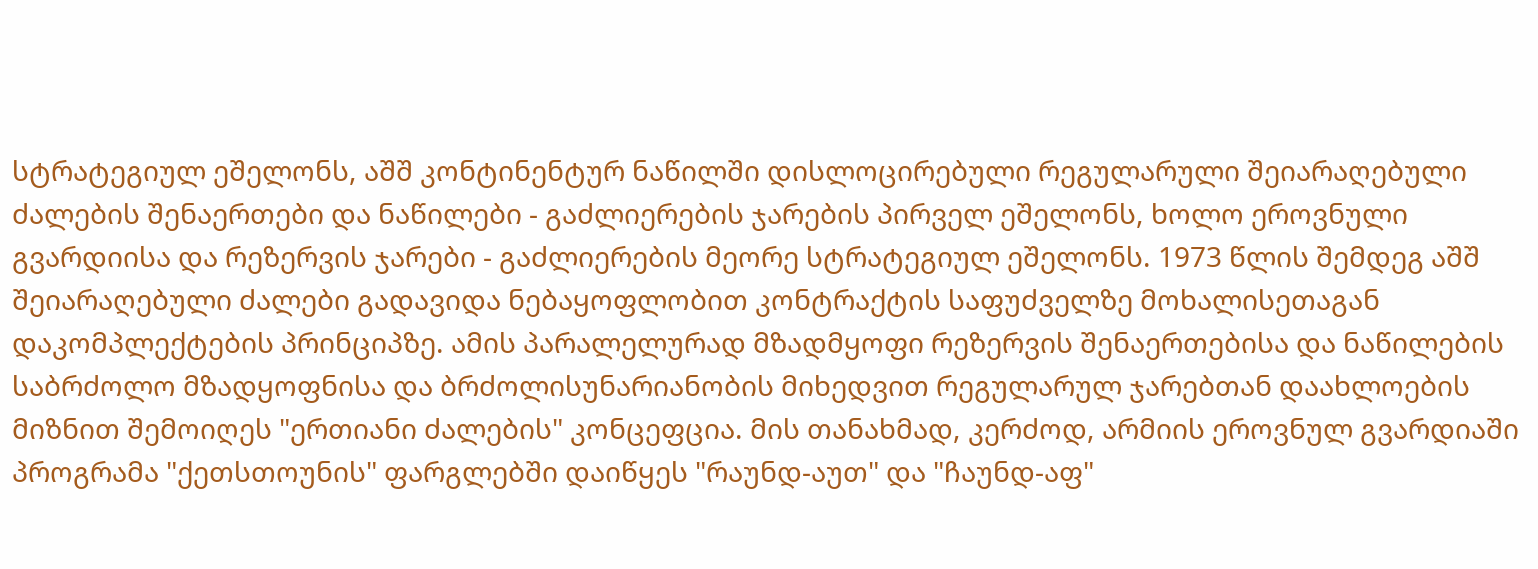სტრატეგიულ ეშელონს, აშშ კონტინენტურ ნაწილში დისლოცირებული რეგულარული შეიარაღებული ძალების შენაერთები და ნაწილები - გაძლიერების ჯარების პირველ ეშელონს, ხოლო ეროვნული გვარდიისა და რეზერვის ჯარები - გაძლიერების მეორე სტრატეგიულ ეშელონს. 1973 წლის შემდეგ აშშ შეიარაღებული ძალები გადავიდა ნებაყოფლობით კონტრაქტის საფუძველზე მოხალისეთაგან დაკომპლექტების პრინციპზე. ამის პარალელურად მზადმყოფი რეზერვის შენაერთებისა და ნაწილების საბრძოლო მზადყოფნისა და ბრძოლისუნარიანობის მიხედვით რეგულარულ ჯარებთან დაახლოების მიზნით შემოიღეს "ერთიანი ძალების" კონცეფცია. მის თანახმად, კერძოდ, არმიის ეროვნულ გვარდიაში პროგრამა "ქეთსთოუნის" ფარგლებში დაიწყეს "რაუნდ-აუთ" და "ჩაუნდ-აფ"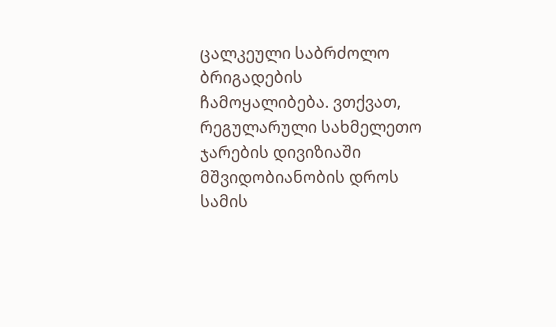ცალკეული საბრძოლო ბრიგადების ჩამოყალიბება. ვთქვათ, რეგულარული სახმელეთო ჯარების დივიზიაში მშვიდობიანობის დროს სამის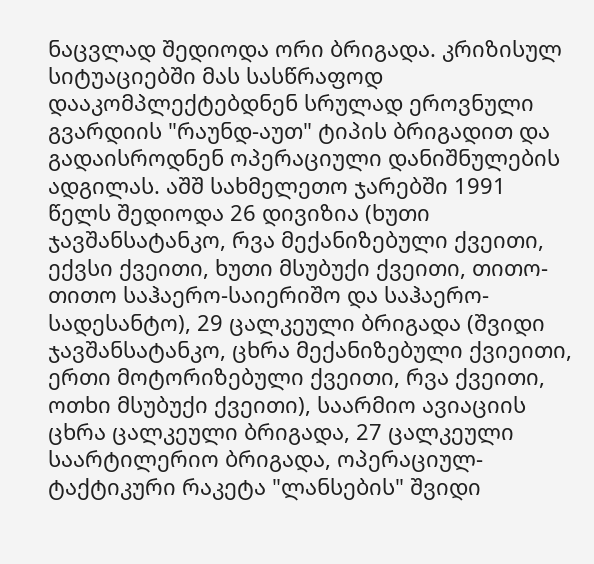ნაცვლად შედიოდა ორი ბრიგადა. კრიზისულ სიტუაციებში მას სასწრაფოდ დააკომპლექტებდნენ სრულად ეროვნული გვარდიის "რაუნდ-აუთ" ტიპის ბრიგადით და გადაისროდნენ ოპერაციული დანიშნულების ადგილას. აშშ სახმელეთო ჯარებში 1991 წელს შედიოდა 26 დივიზია (ხუთი ჯავშანსატანკო, რვა მექანიზებული ქვეითი, ექვსი ქვეითი, ხუთი მსუბუქი ქვეითი, თითო-თითო საჰაერო-საიერიშო და საჰაერო-სადესანტო), 29 ცალკეული ბრიგადა (შვიდი ჯავშანსატანკო, ცხრა მექანიზებული ქვიეითი, ერთი მოტორიზებული ქვეითი, რვა ქვეითი, ოთხი მსუბუქი ქვეითი), საარმიო ავიაციის ცხრა ცალკეული ბრიგადა, 27 ცალკეული საარტილერიო ბრიგადა, ოპერაციულ-ტაქტიკური რაკეტა "ლანსების" შვიდი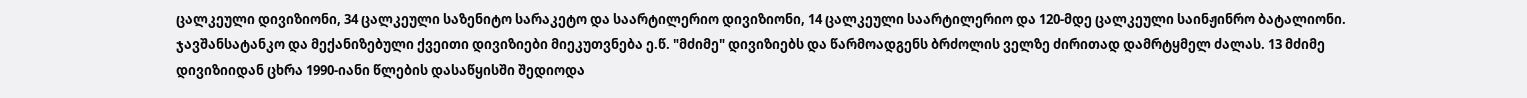ცალკეული დივიზიონი, 34 ცალკეული საზენიტო სარაკეტო და საარტილერიო დივიზიონი, 14 ცალკეული საარტილერიო და 120-მდე ცალკეული საინჟინრო ბატალიონი. ჯავშანსატანკო და მექანიზებული ქვეითი დივიზიები მიეკუთვნება ე.წ. "მძიმე" დივიზიებს და წარმოადგენს ბრძოლის ველზე ძირითად დამრტყმელ ძალას. 13 მძიმე დივიზიიდან ცხრა 1990-იანი წლების დასაწყისში შედიოდა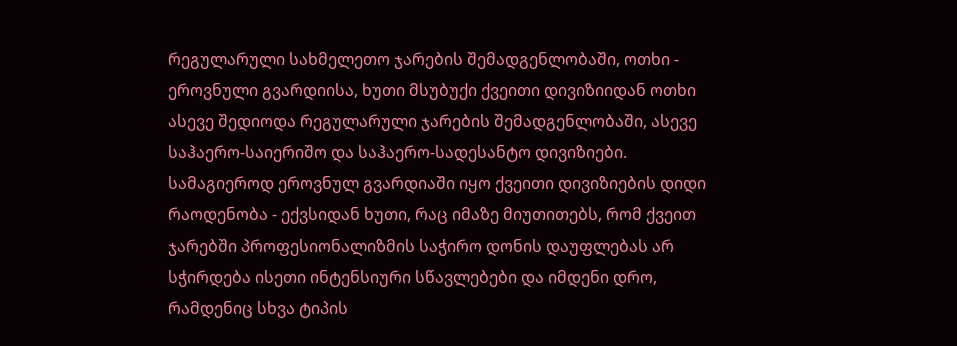რეგულარული სახმელეთო ჯარების შემადგენლობაში, ოთხი - ეროვნული გვარდიისა, ხუთი მსუბუქი ქვეითი დივიზიიდან ოთხი ასევე შედიოდა რეგულარული ჯარების შემადგენლობაში, ასევე საჰაერო-საიერიშო და საჰაერო-სადესანტო დივიზიები. სამაგიეროდ ეროვნულ გვარდიაში იყო ქვეითი დივიზიების დიდი რაოდენობა - ექვსიდან ხუთი, რაც იმაზე მიუთითებს, რომ ქვეით ჯარებში პროფესიონალიზმის საჭირო დონის დაუფლებას არ სჭირდება ისეთი ინტენსიური სწავლებები და იმდენი დრო, რამდენიც სხვა ტიპის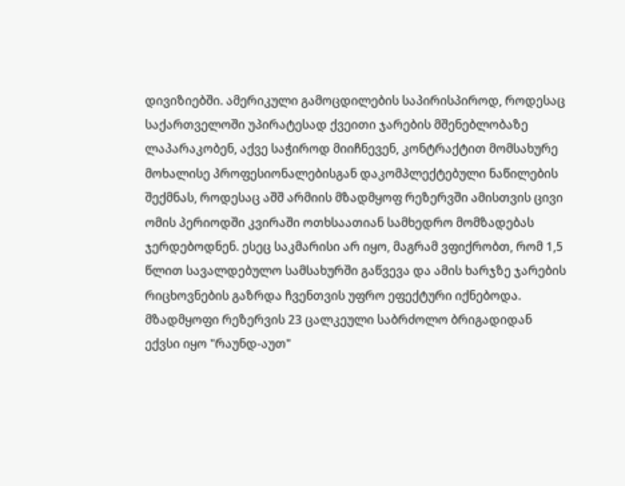დივიზიებში. ამერიკული გამოცდილების საპირისპიროდ, როდესაც საქართველოში უპირატესად ქვეითი ჯარების მშენებლობაზე ლაპარაკობენ, აქვე საჭიროდ მიიჩნევენ, კონტრაქტით მომსახურე მოხალისე პროფესიონალებისგან დაკომპლექტებული ნაწილების შექმნას, როდესაც აშშ არმიის მზადმყოფ რეზერვში ამისთვის ცივი ომის პერიოდში კვირაში ოთხსაათიან სამხედრო მომზადებას ჯერდებოდნენ. ესეც საკმარისი არ იყო, მაგრამ ვფიქრობთ, რომ 1,5 წლით სავალდებულო სამსახურში გაწვევა და ამის ხარჯზე ჯარების რიცხოვნების გაზრდა ჩვენთვის უფრო ეფექტური იქნებოდა. მზადმყოფი რეზერვის 23 ცალკეული საბრძოლო ბრიგადიდან ექვსი იყო "რაუნდ-აუთ"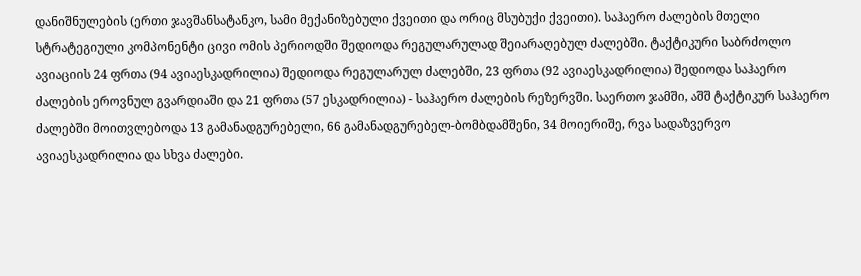დანიშნულების (ერთი ჯავშანსატანკო, სამი მექანიზებული ქვეითი და ორიც მსუბუქი ქვეითი). საჰაერო ძალების მთელი სტრატეგიული კომპონენტი ცივი ომის პერიოდში შედიოდა რეგულარულად შეიარაღებულ ძალებში. ტაქტიკური საბრძოლო ავიაციის 24 ფრთა (94 ავიაესკადრილია) შედიოდა რეგულარულ ძალებში, 23 ფრთა (92 ავიაესკადრილია) შედიოდა საჰაერო ძალების ეროვნულ გვარდიაში და 21 ფრთა (57 ესკადრილია) - საჰაერო ძალების რეზერვში. საერთო ჯამში, აშშ ტაქტიკურ საჰაერო ძალებში მოითვლებოდა 13 გამანადგურებელი, 66 გამანადგურებელ-ბომბდამშენი, 34 მოიერიშე, რვა სადაზვერვო ავიაესკადრილია და სხვა ძალები.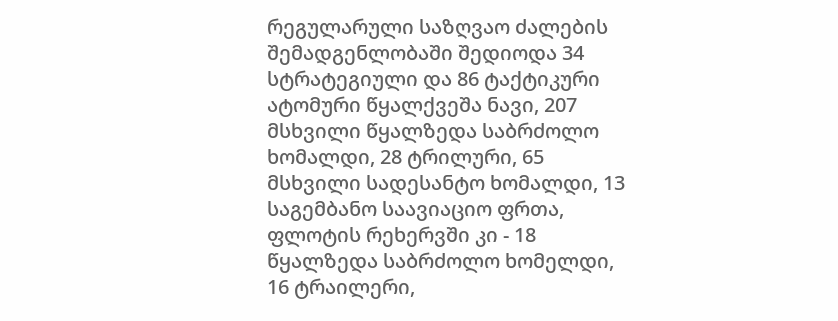რეგულარული საზღვაო ძალების შემადგენლობაში შედიოდა 34 სტრატეგიული და 86 ტაქტიკური ატომური წყალქვეშა ნავი, 207 მსხვილი წყალზედა საბრძოლო ხომალდი, 28 ტრილური, 65 მსხვილი სადესანტო ხომალდი, 13 საგემბანო საავიაციო ფრთა, ფლოტის რეხერვში კი - 18 წყალზედა საბრძოლო ხომელდი, 16 ტრაილერი,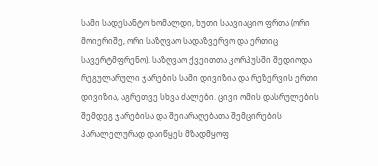სამი სადესანტო ხომალდი, ხუთი საავიაციო ფრთა (ორი მოიერიშე, ორი საზღვაო სადაზვერვო და ერთიც სავერტმფრენო). საზღვაო ქვეითთა კორპუსში შედიოდა რეგულარული ჯარების სამი დივიზია და რეზერვის ერთი დივიზია, აგრეთვე სხვა ძალები. ცივი ომის დასრულების შემდეგ ჯარებისა და შეიარაღებათა შემცირების პარალელურად დაიწყეს მზადმყოფ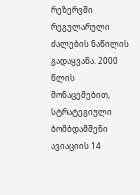რეზერვში რეგულარული ძალების ნაწილის გადაყვანა. 2000 წლის მონაცემებით, სტრატეგიული ბომბდამშენი ავიაციის 14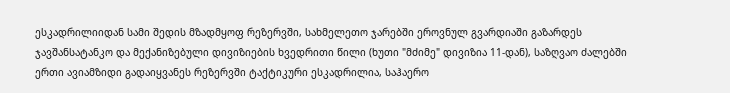ესკადრილიიდან სამი შედის მზადმყოფ რეზერვში, სახმელეთო ჯარებში ეროვნულ გვარდიაში გაზარდეს ჯავშანსატანკო და მექანიზებული დივიზიების ხვედრითი წილი (ხუთი "მძიმე" დივიზია 11-დან), საზღვაო ძალებში ერთი ავიამზიდი გადაიყვანეს რეზერვში ტაქტიკური ესკადრილია, საჰაერო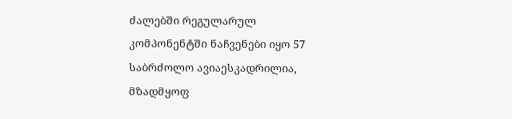ძალებში რეგულარულ კომპონენტში ნაჩვენები იყო 57 საბრძოლო ავიაესკადრილია, მზადმყოფ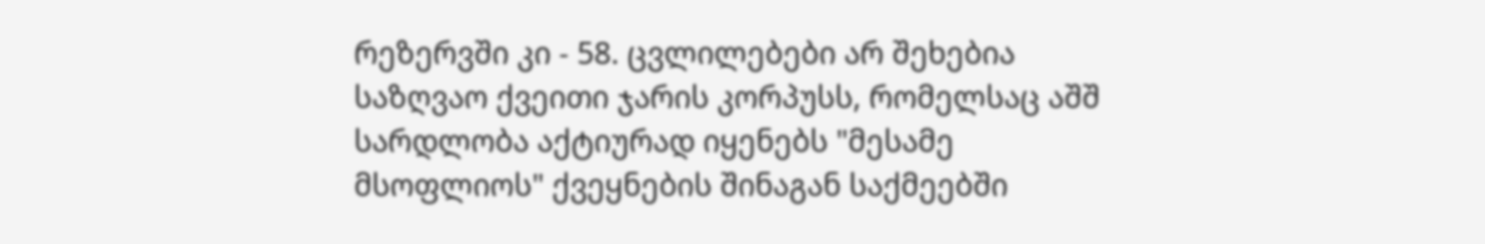რეზერვში კი - 58. ცვლილებები არ შეხებია საზღვაო ქვეითი ჯარის კორპუსს, რომელსაც აშშ სარდლობა აქტიურად იყენებს "მესამე მსოფლიოს" ქვეყნების შინაგან საქმეებში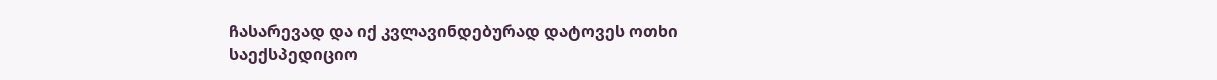ჩასარევად და იქ კვლავინდებურად დატოვეს ოთხი საექსპედიციო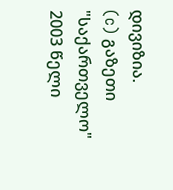დივიზია.
(c) გაზეთი "საქართველო"
2003 წელი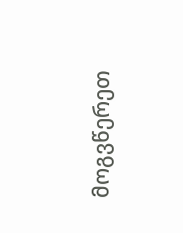მოგვწერეთ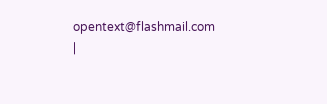opentext@flashmail.com |